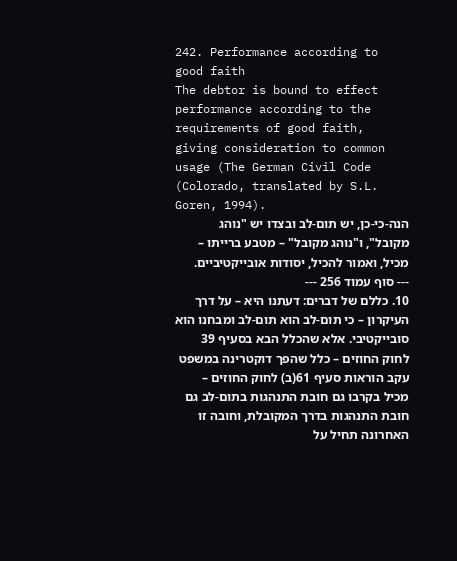242. Performance according to good faith
The debtor is bound to effect performance according to the requirements of good faith, giving consideration to common usage (The German Civil Code (Colorado, translated by S.L. Goren, 1994).
הנה-כי-כן, יש תום-לב ובצדו יש "נוהג מקובל", ו"נוהג מקובל" – מטבע ברייתו – מכיל, ואמור להכיל, יסודות אובייקטיביים.
--- סוף עמוד 256 ---
10. כללם של דברים: דעתנו היא – על דרך העיקרון – כי תום-לב הוא תום-לב ומבחנו הוא סובייקטיבי. אלא שהכלל הבא בסעיף 39 לחוק החוזים – כלל שהפך דוקטרינה במשפט עקב הוראות סעיף 61(ב) לחוק החוזים – מכיל בקרבו גם חובת התנהגות בתום-לב גם חובת התנהגות בדרך המקובלת, וחובה זו האחרונה תחיל על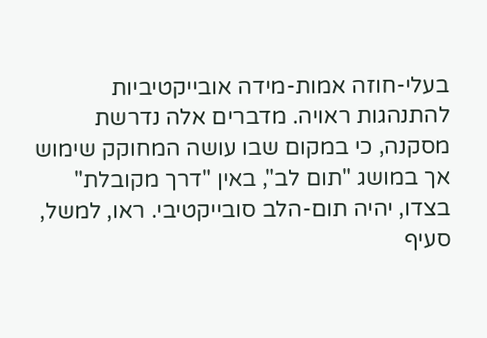בעלי-חוזה אמות-מידה אובייקטיביות להתנהגות ראויה. מדברים אלה נדרשת מסקנה, כי במקום שבו עושה המחוקק שימוש אך במושג "תום לב", באין "דרך מקובלת" בצדו, יהיה תום-הלב סובייקטיבי. ראו, למשל, סעיף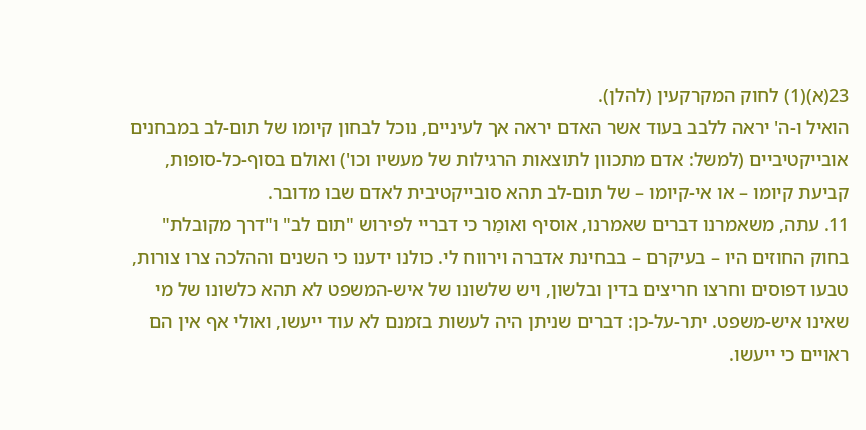23(א)(1) לחוק המקרקעין (להלן).
הואיל ו-ה' יראה ללבב בעוד אשר האדם יראה אך לעיניים, נוכל לבחון קיומו של תום-לב במבחנים אובייקטיביים (למשל: אדם מתכוון לתוצאות הרגילות של מעשיו וכו') ואולם בסוף-כל-סופות, קביעת קיומו – או אי-קיומו – של תום-לב תהא סובייקטיבית לאדם שבו מדובר.
11. עתה, משאמרנו דברים שאמרנו, אוסיף ואומַר כי דבריי לפירוש "תום לב" ו"דרך מקובלת" בחוק החוזים היו – בעיקרם – בבחינת אדברה וירווח לי. כולנו ידענו כי השנים וההלכה צרו צורות, טבעו דפוסים וחרצו חריצים בדין ובלשון, ויש שלשונו של איש-המשפט לא תהא כלשונו של מי שאינו איש-משפט. יתר-על-כן: דברים שניתן היה לעשות בזמנם לא עוד ייעשו, ואולי אף אין הם ראויים כי ייעשו.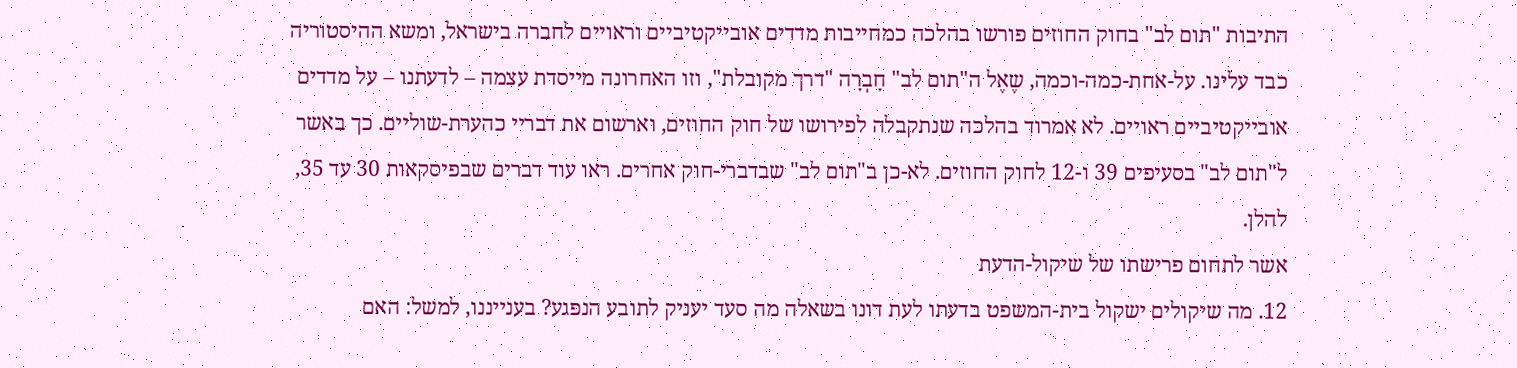התיבות "תום לב" בחוק החוזים פורשו בהלכה כמחייבות מדדים אובייקטיביים וראויים לחברה בישראל, ומשא ההיסטוריה כבד עלינו. על-אחת-כמה-וכמה, שֶאֶל ה"תום לב" חָבְרָה "דרך מקובלת", וזו האחרונה מייסדת עצמה – לדעתנו – על מדדים אובייקטיביים ראויים. לא אמרוד בהלכה שנתקבלה לפירושו של חוק החוזים, וארשום את דבריי כהערת-שוליים. כך באשר ל"תום לב" בסעיפים 39 ו-12 לחוק החוזים. לא-כן ב"תום לב" שבדברי-חוק אחרים. ראו עוד דברים שבפיסקאות 30 עד 35, להלן.
אשר לתחום פרישתו של שיקול-הדעת
12. מה שיקולים ישקול בית-המשפט בדעתו לעת דונו בשאלה מה סעד יעניק לתובע הנפגע? בענייננו, למשל: האם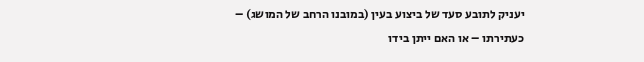יעניק לתובע סעד של ביצוע בעין (במובנו הרחב של המושג) – כעתירתו – או האם ייתן בידו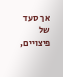אך סעד של פיצויים,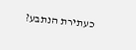כעתירת הנתבע?